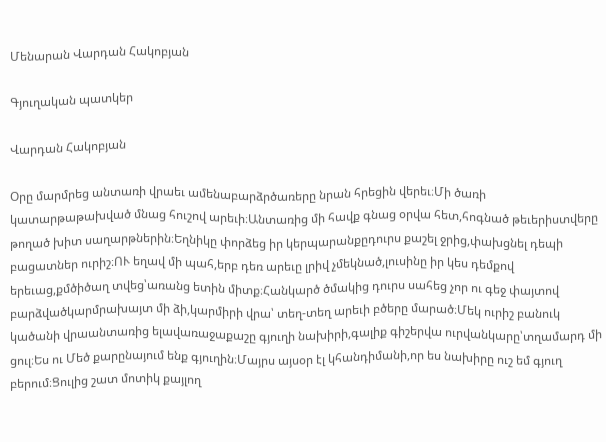Մենարան Վարդան Հակոբյան

Գյուղական պատկեր

Վարդան Հակոբյան

Օրը մարմրեց անտառի վրաեւ ամենաբարձրծառերը նրան հրեցին վերեւ։Մի ծառի կատարթաթախված մնաց հուշով արեւի։Անտառից մի հավք գնաց օրվա հետ,հոգնած թեւերիստվերը թողած խիտ սաղարթներին։Եղնիկը փորձեց իր կերպարանքըդուրս քաշել ջրից,փախցնել դեպի բացատներ ուրիշ։ՈՒ եղավ մի պահ,երբ դեռ արեւը լրիվ չմեկնած,լուսինը իր կես դեմքով երեւաց,քմծիծաղ տվեց՝առանց ետին միտք։Հանկարծ ծմակից դուրս սահեց չոր ու գեջ փայտով բարձվածկարմրախայտ մի ձի,կարմիրի վրա՝ տեղ-տեղ արեւի բծերը մարած։Մեկ ուրիշ բանուկ կածանի վրաանտառից ելավառաջաքաշը գյուղի նախիրի,գալիք գիշերվա ուրվանկարը՝տղամարդ մի ցուլ։Ես ու Մեծ քարընայում ենք գյուղին։Մայրս այսօր էլ կհանդիմանի,որ ես նախիրը ուշ եմ գյուղ բերում։Ցուլից շատ մոտիկ քայլող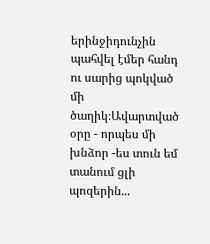երինջիդունչին պահվել էմեր հանդ ու սարից պոկված մի ծաղիկ։Ավարտված օրը - որպես մի խնձոր -ես տուն եմ տանում ցլի պոզերին...